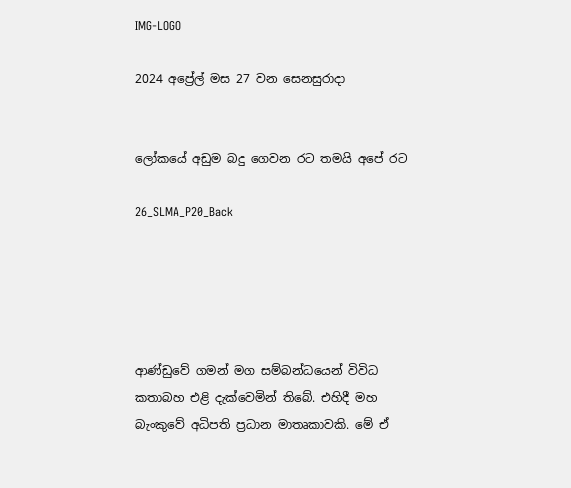IMG-LOGO

2024 අප්‍රේල් මස 27 වන සෙනසුරාදා


ලෝකයේ අඩුම බදු ගෙවන රට තමයි අපේ රට

26_SLMA_P20_Back





ආණ්ඩුවේ ගමන් මග සම්බන්ධයෙන් විවිධ කතාබහ එළි දැක්වෙමින් තිබේ. එහිදී මහ බැංකුවේ අධිපති ප්‍රධාන මාතෘකාවකි. මේ ඒ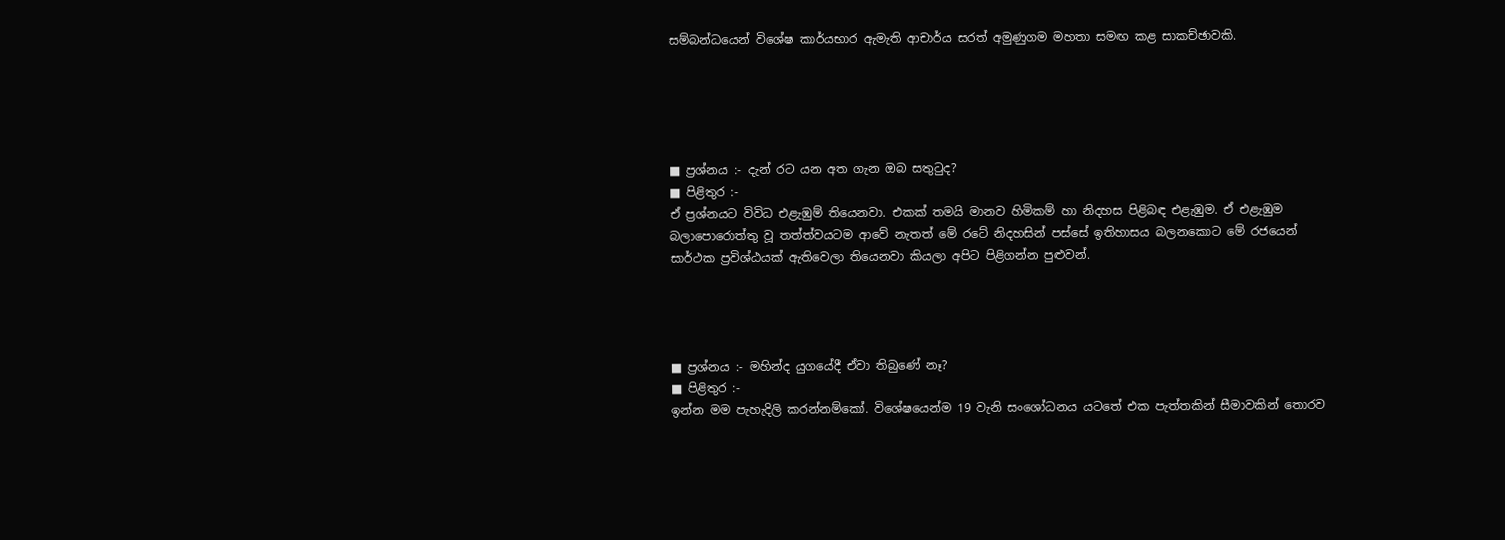සම්බන්ධයෙන් විශේෂ කාර්යභාර ඇමැති ආචාර්ය සරත් අමුණුගම මහතා සමඟ කළ සාකච්ඡාවකි.





■ ප්‍රශ්නය :- දැන් රට යන අත ගැන ඔබ සතුටුද?
■ පිළිතුර :-
ඒ ප්‍රශ්නයට විවිධ එළැඹුම් තියෙනවා. එකක් තමයි මානව හිමිකම් හා නිදහස පිළිබඳ එළැඹුම. ඒ එළැඹුම බලාපොරොත්තු වූ තත්ත්වයටම ආවේ නැතත් මේ රටේ නිදහසින් පස්සේ ඉතිහාසය බලනකොට මේ රජයෙන් සාර්ථක ප්‍රවිශ්ඨයක් ඇතිවෙලා තියෙනවා කියලා අපිට පිළිගන්න පුළුවන්.




■ ප්‍රශ්නය :- මහින්ද යුගයේදී ඒවා තිබුණේ නෑ?
■ පිළිතුර :-
ඉන්න මම පැහැදිලි කරන්නම්කෝ. විශේෂයෙන්ම 19 වැනි සංශෝධනය යටතේ එක පැත්තකින් සීමාවකින් තොරව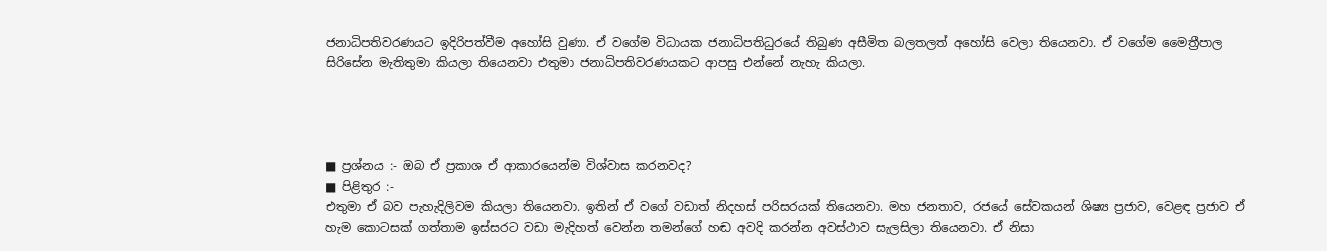ජනාධිපතිවරණයට ඉදිරිපත්වීම අහෝසි වුණා. ඒ වගේම විධායක ජනාධිපතිධුරයේ තිබුණ අසීමිත බලතලත් අහෝසි වෙලා තියෙනවා. ඒ වගේම මෛත්‍රීපාල සිරිසේන මැතිතුමා කියලා තියෙනවා එතුමා ජනාධිපතිවරණයකට ආපසු එන්නේ නැහැ කියලා.




■ ප්‍රශ්නය :- ඔබ ඒ ප්‍රකාශ ඒ ආකාරයෙන්ම විශ්වාස කරනවද?
■ පිළිතුර :-
එතුමා ඒ බව පැහැදිලිවම කියලා තියෙනවා. ඉතින් ඒ වගේ වඩාත් නිදහස් පරිසරයක් තියෙනවා. මහ ජනතාව, රජයේ සේවකයන් ශිෂ්‍ය ප්‍රජාව, වෙළඳ ප්‍රජාව ඒ හැම කොටසක් ගත්තාම ඉස්සරට වඩා මැදිහත් වෙන්න තමන්ගේ හඬ අවදි කරන්න අවස්ථාව සැලසිලා තියෙනවා. ඒ නිසා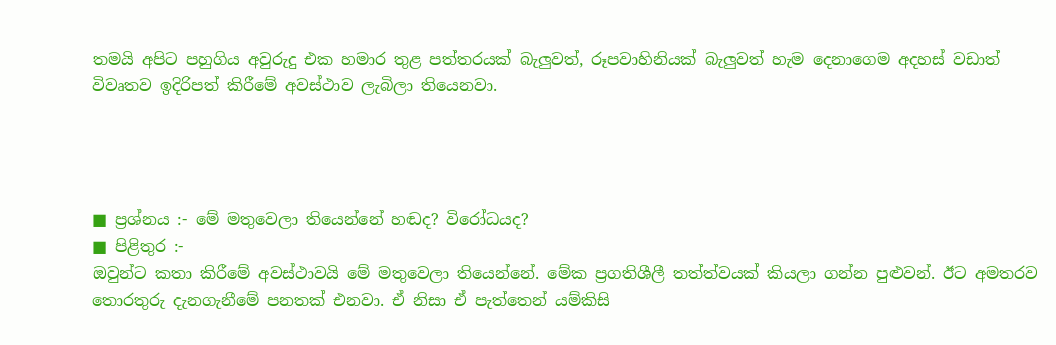තමයි අපිට පහුගිය අවුරුදු එක හමාර තුළ පත්තරයක් බැලුවත්, රූපවාහිනියක් බැලුවත් හැම දෙනාගෙම අදහස් වඩාත් විවෘතව ඉදිරිපත් කිරීමේ අවස්ථාව ලැබිලා තියෙනවා.




■ ප්‍රශ්නය :- මේ මතුවෙලා තියෙන්නේ හඬද? විරෝධයද?
■ පිළිතුර :-
ඔවුන්ට කතා කිරීමේ අවස්ථාවයි මේ මතුවෙලා තියෙන්නේ. මේක ප්‍රගතිශීලී තත්ත්වයක් කියලා ගන්න පුළුවන්. ඊට අමතරව තොරතුරු දැනගැනීමේ පනතක් එනවා. ඒ නිසා ඒ පැත්තෙන් යම්කිසි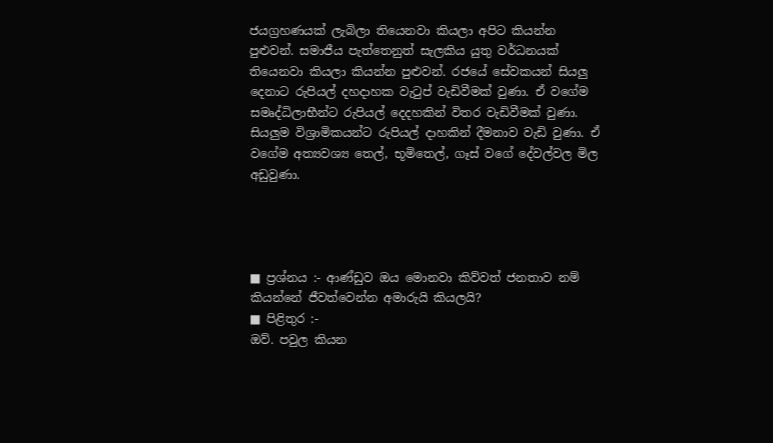ජයග්‍රහණයක් ලැබිලා තියෙනවා කියලා අපිට කියන්න පුළුවන්. සමාජීය පැත්තෙනුත් සැලකිය යුතු වර්ධනයක් තියෙනවා කියලා කියන්න පුළුවන්. රජයේ සේවකයන් සියලු දෙනාට රුපියල් දහදාහක වැටුප් වැඩිවීමක් වුණා. ඒ වගේම සමෘද්ධිලාභීන්ට රුපියල් දෙදහකින් විතර වැඩිවීමක් වුණා. සියලුම විශ්‍රාමිකයන්ට රුපියල් දාහකින් දීමනාව වැඩි වුණා. ඒ වගේම අත්‍යවශ්‍ය තෙල්, භූමිතෙල්, ගෑස් වගේ දේවල්වල මිල අඩුවුණා.




■ ප්‍රශ්නය :- ආණ්ඩුව ඔය මොනවා කිව්වත් ජනතාව නම් කියන්නේ ජීවත්වෙන්න අමාරුයි කියලයි?
■ පිළිතුර :-
ඔව්. පවුල කියන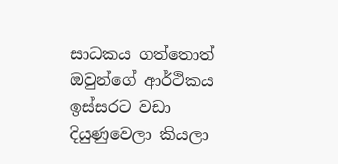සාධකය ගත්තොත් ඔවුන්ගේ ආර්ථිකය ඉස්සරට වඩා දියුණුවෙලා කියලා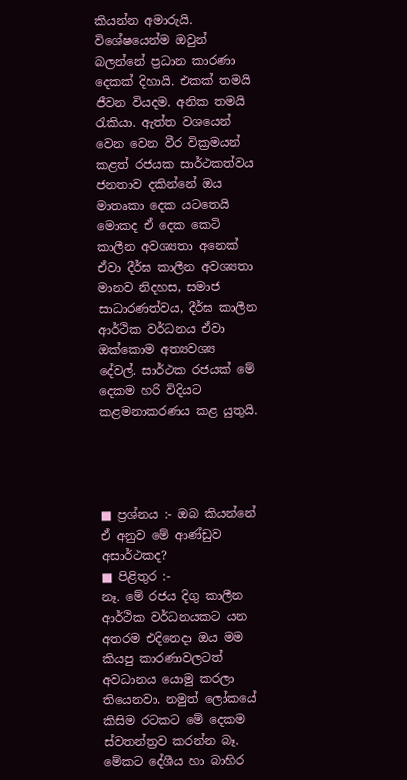කියන්න අමාරුයි. විශේෂයෙන්ම ඔවුන් බලන්නේ ප්‍රධාන කාරණා දෙකක් දිහායි. එකක් තමයි ජීවන වියදම. අනික තමයි රැකියා. ඇත්ත වශයෙන් වෙන වෙන වීර වික්‍රමයන් කළත් රජයක සාර්ථකත්වය ජනතාව දකින්නේ ඔය මාතෘකා දෙක යටතෙයි මොකද ඒ දෙක කෙටි කාලීන අවශ්‍යතා අනෙක් ඒවා දීර්ඝ කාලීන අවශ්‍යතා මානව නිදහස, සමාජ සාධාරණත්වය, දීර්ඝ කාලීන ආර්ථික වර්ධනය ඒවා ඔක්කොම අත්‍යවශ්‍ය දේවල්. සාර්ථක රජයක් මේ දෙකම හරි විදියට කළමනාකරණය කළ යුතුයි.




■ ප්‍රශ්නය :- ඔබ කියන්නේ ඒ අනුව මේ ආණ්ඩුව අසාර්ථකද?
■ පිළිතුර :-
නෑ. මේ රජය දිගු කාලීන ආර්ථික වර්ධනයකට යන අතරම එදිනෙදා ඔය මම කියපු කාරණාවලටත් අවධානය යොමු කරලා තියෙනවා. නමුත් ලෝකයේ කිසිම රටකට මේ දෙකම ස්වතන්ත්‍රව කරන්න බෑ. මේකට දේශීය හා බාහිර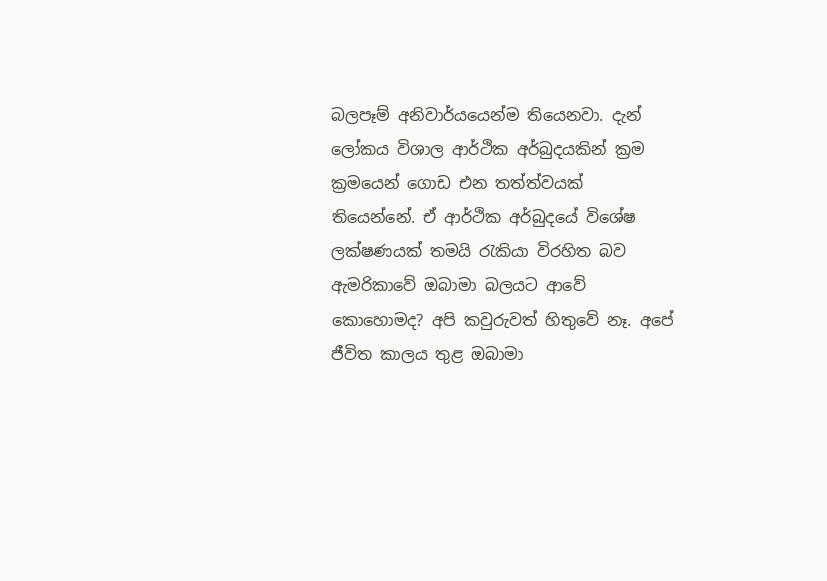බලපෑම් අනිවාර්යයෙන්ම තියෙනවා. දැන් ලෝකය විශාල ආර්ථික අර්බුදයකින් ක්‍රම ක්‍රමයෙන් ගොඩ එන තත්ත්වයක් තියෙන්නේ. ඒ ආර්ථික අර්බුදයේ විශේෂ ලක්ෂණයක් තමයි රැකියා විරහිත බව ඇමරිකාවේ ඔබාමා බලයට ආවේ කොහොමද? අපි කවුරුවත් හිතුවේ නෑ. අපේ ජීවිත කාලය තුළ ඔබාමා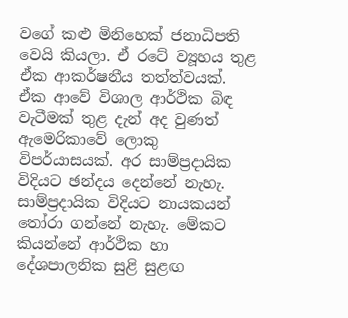වගේ කළු මිනිහෙක් ජනාධිපති වෙයි කියලා. ඒ රටේ ව්‍යූහය තුළ ඒක ආකර්ෂනීය තත්ත්වයක්. ඒක ආවේ විශාල ආර්ථික බිඳ වැටීමක් තුළ දැන් අද වුණත් ඇමෙරිකාවේ ලොකු විපර්යාසයක්. අර සාම්ප්‍රදායික විදියට ඡන්දය දෙන්නේ නැහැ. සාම්ප්‍රදායික විදියට නායකයන් තෝරා ගන්නේ නැහැ. මේකට කියන්නේ ආර්ථික හා දේශපාලනික සුළි සුළඟ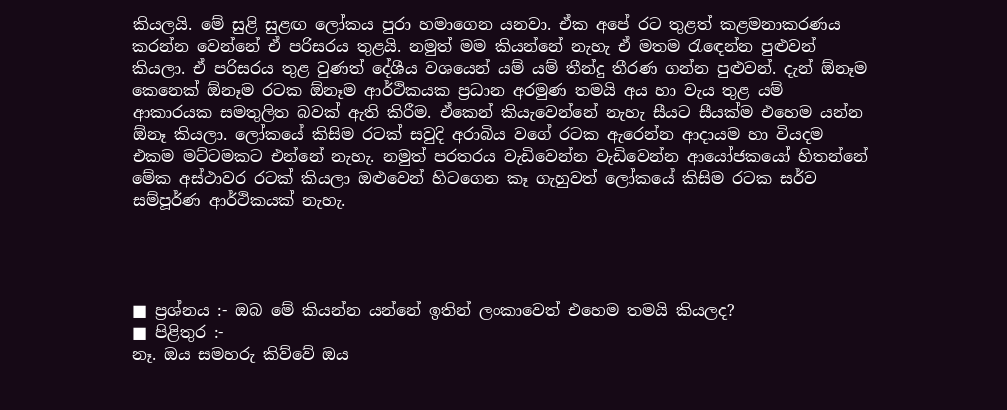කියලයි. මේ සුළි සුළඟ ලෝකය පුරා හමාගෙන යනවා. ඒක අපේ රට තුළත් කළමනාකරණය කරන්න වෙන්නේ ඒ පරිසරය තුළයි. නමුත් මම කියන්නේ නැහැ ඒ මතම රැඳෙන්න පුළුවන් කියලා. ඒ පරිසරය තුළ වුණත් දේශීය වශයෙන් යම් යම් තීන්දු තීරණ ගන්න පුළුවන්. දැන් ඕනෑම කෙනෙක් ඕනෑම රටක ඕනෑම ආර්ථිකයක ප්‍රධාන අරමුණ තමයි අය හා වැය තුළ යම් ආකාරයක සමතුලිත බවක් ඇති කිරීම. ඒකෙන් කියැවෙන්නේ නැහැ සීයට සීයක්ම එහෙම යන්න ඕනෑ කියලා. ලෝකයේ කිසිම රටක් සවුදි අරාබිය වගේ රටක ඇරෙන්න ආදායම හා වියදම එකම මට්ටමකට එන්නේ නැහැ. නමුත් පරතරය වැඩිවෙන්න වැඩිවෙන්න ආයෝජකයෝ හිතන්නේ මේක අස්ථාවර රටක් කියලා ඔළුවෙන් හිටගෙන කෑ ගැහුවත් ලෝකයේ කිසිම රටක සර්ව සම්පූර්ණ ආර්ථිකයක් නැහැ.




■ ප්‍රශ්නය :- ඔබ මේ කියන්න යන්නේ ඉතින් ලංකාවෙත් එහෙම තමයි කියලද?
■ පිළිතුර :-
නෑ. ඔය සමහරු කිව්වේ ඔය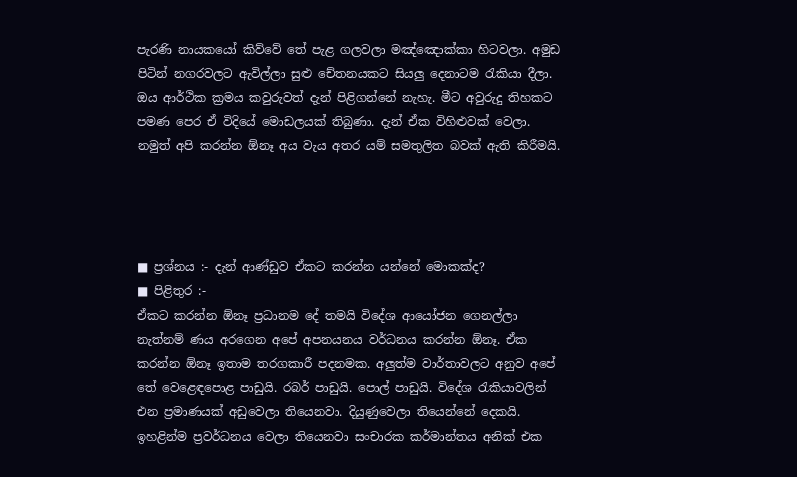පැරණි නායකයෝ කිව්වේ තේ පැළ ගලවලා මඤ්ඤොක්කා හිටවලා. අමුඩ පිටින් නගරවලට ඇවිල්ලා සුළු චේතනයකට සියලු දෙනාටම රැකියා දීලා. ඔය ආර්ථික ක්‍රමය කවුරුවත් දැන් පිළිගන්නේ නැහැ. මීට අවුරුදු තිහකට පමණ පෙර ඒ විදියේ මොඩලයක් තිබුණා. දැන් ඒක විහිළුවක් වෙලා. නමුත් අපි කරන්න ඕනෑ අය වැය අතර යම් සමතුලිත බවක් ඇති කිරීමයි.




■ ප්‍රශ්නය :- දැන් ආණ්ඩුව ඒකට කරන්න යන්නේ මොකක්ද?
■ පිළිතුර :-
ඒකට කරන්න ඕනෑ ප්‍රධානම දේ තමයි විදේශ ආයෝජන ගෙනල්ලා නැත්නම් ණය අරගෙන අපේ අපනයනය වර්ධනය කරන්න ඕනෑ. ඒක කරන්න ඕනෑ ඉතාම තරගකාරී පදනමක. අලුත්ම වාර්තාවලට අනුව අපේ තේ වෙළෙඳපොළ පාඩුයි. රබර් පාඩුයි. පොල් පාඩුයි. විදේශ රැකියාවලින් එන ප්‍රමාණයක් අඩුවෙලා තියෙනවා. දියුණුවෙලා තියෙන්නේ දෙකයි. ඉහළින්ම ප්‍රවර්ධනය වෙලා තියෙනවා සංචාරක කර්මාන්තය අනික් එක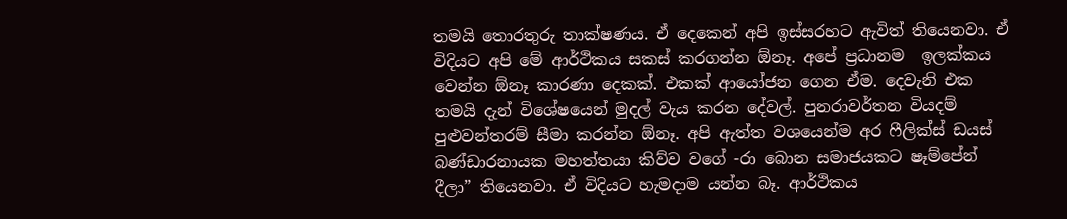තමයි තොරතුරු තාක්ෂණය. ඒ දෙකෙන් අපි ඉස්සරහට ඇවිත් තියෙනවා. ඒ විදියට අපි මේ ආර්ථිකය සකස් කරගන්න ඕනෑ. අපේ ප්‍රධානම  ඉලක්කය වෙන්න ඕනෑ කාරණා දෙකක්. එකක් ආයෝජන ගෙන ඒම. දෙවැනි එක තමයි දැන් විශේෂයෙන් මුදල් වැය කරන දේවල්. පුනරාවර්තන වියදම් පුළුවන්තරම් සීමා කරන්න ඕනෑ. අපි ඇත්ත වශයෙන්ම අර ෆීලික්ස් ඩයස් බණ්ඩාරනායක මහත්තයා කිව්ව වගේ -රා බොන සමාජයකට ෂෑම්පේන් දීලා” තියෙනවා. ඒ විදියට හැමදාම යන්න බෑ. ආර්ථිකය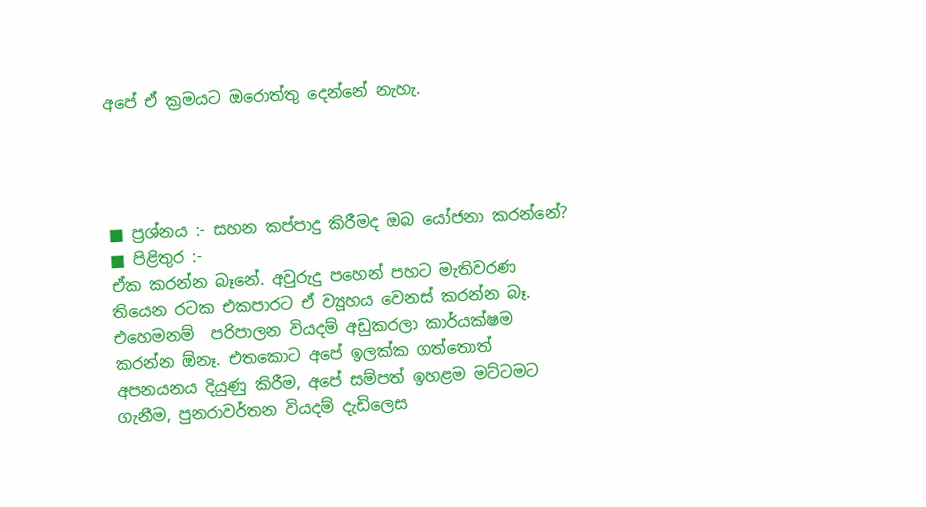අපේ ඒ ක්‍රමයට ඔරොත්තු දෙන්නේ නැහැ.




■ ප්‍රශ්නය :- සහන කප්පාදු කිරීමද ඔබ යෝජනා කරන්නේ?
■ පිළිතුර :-
ඒක කරන්න බෑනේ. අවුරුදු පහෙන් පහට මැතිවරණ තියෙන රටක එකපාරට ඒ ව්‍යූහය වෙනස් කරන්න බෑ. එහෙමනම්  පරිපාලන වියදම් අඩුකරලා කාර්යක්ෂම කරන්න ඕනෑ. එතකොට අපේ ඉලක්ක ගත්තොත් අපනයනය දියුණු කිරීම, අපේ සම්පත් ඉහළම මට්ටමට ගැනීම, පුනරාවර්තන වියදම් දැඩිලෙස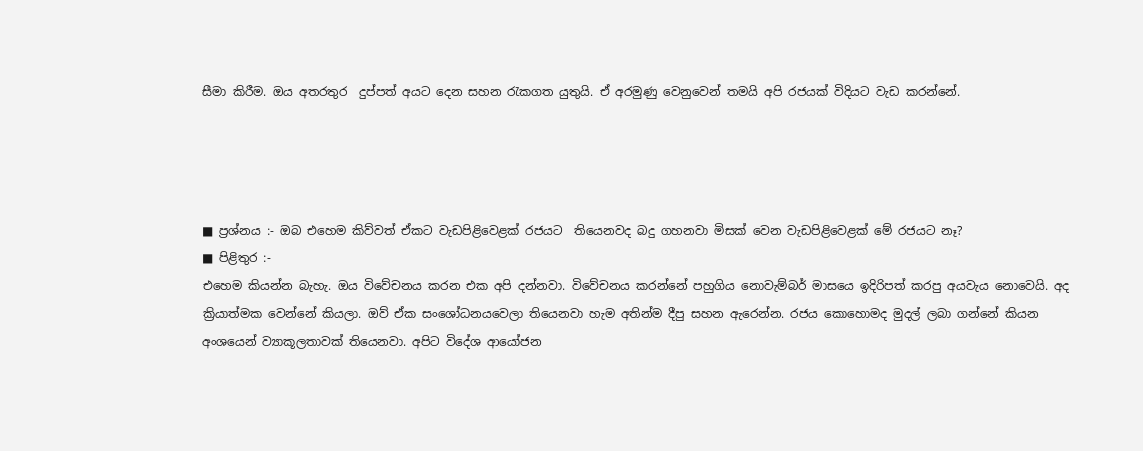සීමා කිරීම. ඔය අතරතුර  දුප්පත් අයට දෙන සහන රැකගත යුතුයි. ඒ අරමුණු වෙනුවෙන් තමයි අපි රජයක් විදියට වැඩ කරන්නේ.




■ ප්‍රශ්නය :- ඔබ එහෙම කිව්වත් ඒකට වැඩපිළිවෙළක් රජයට  තියෙනවද බදු ගහනවා මිසක් වෙන වැඩපිළිවෙළක් මේ රජයට නෑ?
■ පිළිතුර :-
එහෙම කියන්න බැහැ. ඔය විවේචනය කරන එක අපි දන්නවා. විවේචනය කරන්නේ පහුගිය නොවැම්බර් මාසයෙ ඉදිරිපත් කරපු අයවැය නොවෙයි. අද ක්‍රියාත්මක වෙන්නේ කියලා. ඔව් ඒක සංශෝධනයවෙලා තියෙනවා හැම අතින්ම දීපු සහන ඇරෙන්න. රජය කොහොමද මුදල් ලබා ගන්නේ කියන අංශයෙන් ව්‍යාකූලතාවක් තියෙනවා. අපිට විදේශ ආයෝජන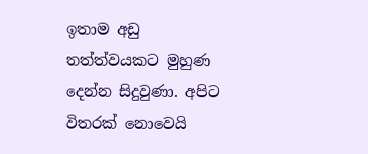ඉතාම අඩු තත්ත්වයකට මුහුණ දෙන්න සිදුවුණා. අපිට විතරක් නොවෙයි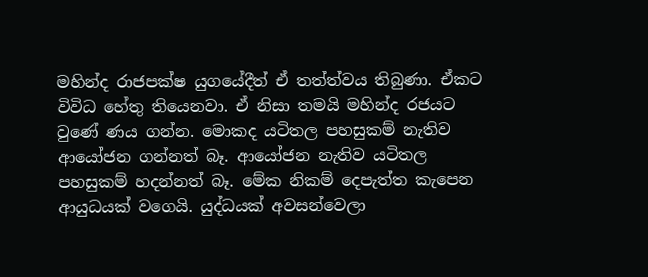මහින්ද රාජපක්ෂ යුගයේදීත් ඒ තත්ත්වය තිබුණා. ඒකට විවිධ හේතු තියෙනවා. ඒ නිසා තමයි මහින්ද රජයට වුණේ ණය ගන්න. මොකද යටිතල පහසුකම් නැතිව ආයෝජන ගන්නත් බෑ. ආයෝජන නැතිව යටිතල පහසුකම් හදන්නත් බෑ. මේක නිකම් දෙපැත්ත කැපෙන ආයුධයක් වගෙයි. යුද්ධයක් අවසන්වෙලා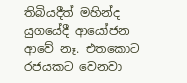තිබියදීත් මහින්ද යුගයේදී ආයෝජන ආවේ නෑ. එතකොට රජයකට වෙනවා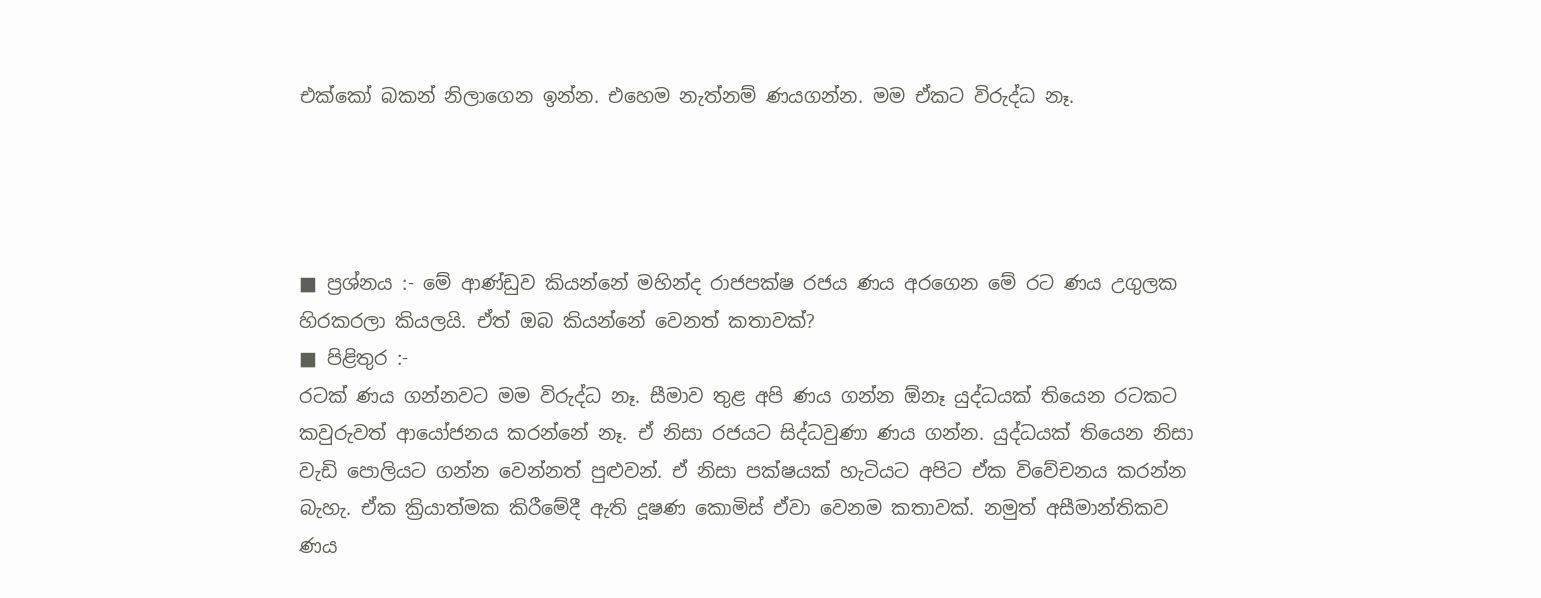එක්කෝ බකන් නිලාගෙන ඉන්න. එහෙම නැත්නම් ණයගන්න. මම ඒකට විරුද්ධ නෑ.




■ ප්‍රශ්නය :- මේ ආණ්ඩුව කියන්නේ මහින්ද රාජපක්ෂ රජය ණය අරගෙන මේ රට ණය උගුලක හිරකරලා කියලයි. ඒත් ඔබ කියන්නේ වෙනත් කතාවක්?
■ පිළිතුර :-
රටක් ණය ගන්නවට මම විරුද්ධ නෑ. සීමාව තුළ අපි ණය ගන්න ඕනෑ යුද්ධයක් තියෙන රටකට කවුරුවත් ආයෝජනය කරන්නේ නෑ. ඒ නිසා රජයට සිද්ධවුණා ණය ගන්න. යුද්ධයක් තියෙන නිසා වැඩි පොලියට ගන්න වෙන්නත් පුළුවන්. ඒ නිසා පක්ෂයක් හැටියට අපිට ඒක විවේචනය කරන්න බැහැ. ඒක ක්‍රියාත්මක කිරීමේදී ඇති දූෂණ කොමිස් ඒවා වෙනම කතාවක්. නමුත් අසීමාන්තිකව ණය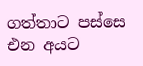ගත්තාට පස්සෙ එන අයට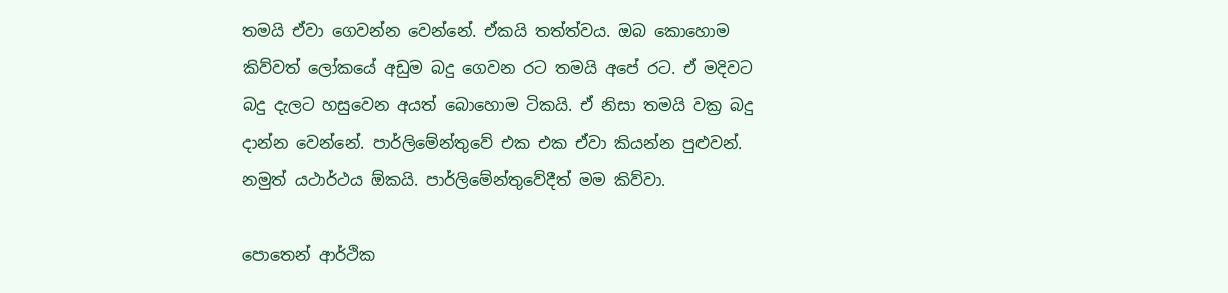තමයි ඒවා ගෙවන්න වෙන්නේ. ඒකයි තත්ත්වය. ඔබ කොහොම කිව්වත් ලෝකයේ අඩුම බදු ගෙවන රට තමයි අපේ රට. ඒ මදිවට බදු දැලට හසුවෙන අයත් බොහොම ටිකයි. ඒ නිසා තමයි වක්‍ර බදු දාන්න වෙන්නේ. පාර්ලිමේන්තුවේ එක එක ඒවා කියන්න පුළුවන්. නමුත් යථාර්ථය ඕකයි. පාර්ලිමේන්තුවේදීත් මම කිව්වා.

පොතෙන් ආර්ථික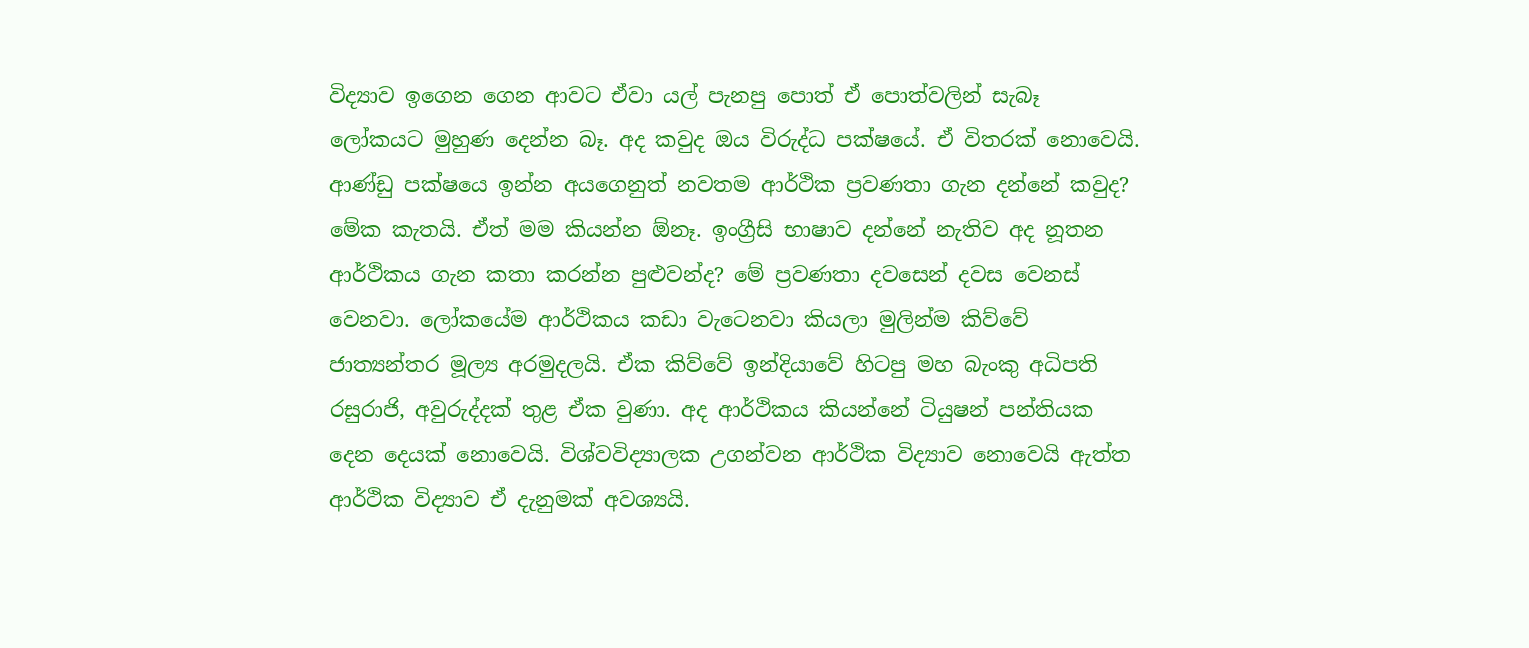විද්‍යාව ඉගෙන ගෙන ආවට ඒවා යල් පැනපු පොත් ඒ පොත්වලින් සැබෑ ලෝකයට මුහුණ දෙන්න බෑ. අද කවුද ඔය විරුද්ධ පක්ෂයේ. ඒ විතරක් නොවෙයි. ආණ්ඩු පක්ෂයෙ ඉන්න අයගෙනුත් නවතම ආර්ථික ප්‍රවණතා ගැන දන්නේ කවුද? මේක කැතයි. ඒත් මම කියන්න ඕනෑ. ඉංග්‍රීසි භාෂාව දන්නේ නැතිව අද නූතන ආර්ථිකය ගැන කතා කරන්න පුළුවන්ද? මේ ප්‍රවණතා දවසෙන් දවස වෙනස් වෙනවා. ලෝකයේම ආර්ථිකය කඩා වැටෙනවා කියලා මුලින්ම කිව්වේ ජාත්‍යන්තර මූල්‍ය අරමුදලයි. ඒක කිව්වේ ඉන්දියාවේ හිටපු මහ බැංකු අධිපති රසුරාජි, අවුරුද්දක් තුළ ඒක වුණා. අද ආර්ථිකය කියන්නේ ටියුෂන් පන්තියක දෙන දෙයක් නොවෙයි. විශ්වවිද්‍යාලක උගන්වන ආර්ථික විද්‍යාව නොවෙයි ඇත්ත ආර්ථික විද්‍යාව ඒ දැනුමක් අවශ්‍යයි.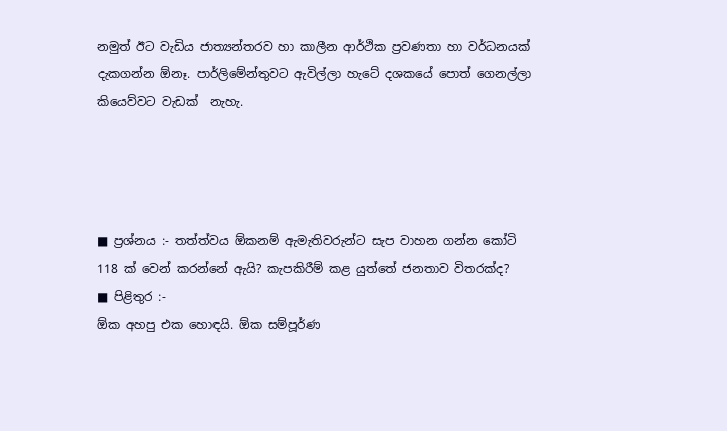නමුත් ඊට වැඩිය ජාත්‍යන්තරව හා කාලීන ආර්ථික ප්‍රවණතා හා වර්ධනයක් දැකගන්න ඕනෑ. පාර්ලිමේන්තුවට ඇවිල්ලා හැටේ දශකයේ පොත් ගෙනල්ලා කියෙව්වට වැඩක්  නැහැ.




■ ප්‍රශ්නය :- තත්ත්වය ඕකනම් ඇමැතිවරුන්ට සැප වාහන ගන්න කෝටි 118 ක් වෙන් කරන්නේ ඇයි? කැපකිරීම් කළ යුත්තේ ජනතාව විතරක්ද?
■ පිළිතුර :-
ඕක අහපු එක හොඳයි. ඕක සම්පූර්ණ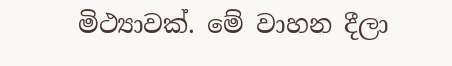මිථ්‍යාවක්. මේ වාහන දීලා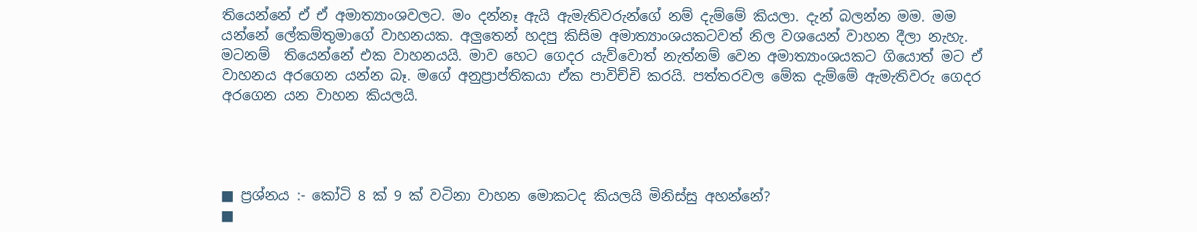තියෙන්නේ ඒ ඒ අමාත්‍යාංශවලට. මං දන්නෑ ඇයි ඇමැතිවරුන්ගේ නම් දැම්මේ කියලා. දැන් බලන්න මම. මම යන්නේ ලේකම්තුමාගේ වාහනයක. අලුතෙන් හදපු කිසිම අමාත්‍යාංශයකටවත් නිල වශයෙන් වාහන දීලා නැහැ. මටනම්  තියෙන්නේ එක වාහනයයි. මාව හෙට ගෙදර යැව්වොත් නැත්නම් වෙන අමාත්‍යාංශයකට ගියොත් මට ඒ වාහනය අරගෙන යන්න බෑ. මගේ අනුප්‍රාප්තිකයා ඒක පාවිච්චි කරයි. පත්තරවල මේක දැම්මේ ඇමැතිවරු ගෙදර අරගෙන යන වාහන කියලයි.




■ ප්‍රශ්නය :- කෝටි 8 ක් 9 ක් වටිනා වාහන මොකටද කියලයි මිනිස්සු අහන්නේ?
■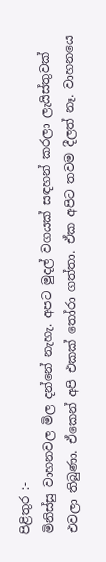පිළිතුර :-
මිනිස්සු වාහනවල මිල දන්නේ නැහැ. අපට මුදල් වගයක් සඳහන් කරලා ලැයිස්තුවක් එවලා තිබුණා. ඒකෙන් අපි එකක් තෝරා ගත්තා. ඒක අපිට තවම දීලත් නෑ. වාහනයෙ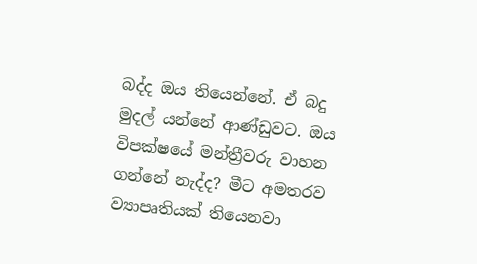බද්ද ඔය තියෙන්නේ. ඒ බදු මුදල් යන්නේ ආණ්ඩුවට. ඔය විපක්ෂයේ මන්ත්‍රීවරු වාහන ගන්නේ නැද්ද? මීට අමතරව ව්‍යාපෘතියක් තියෙනවා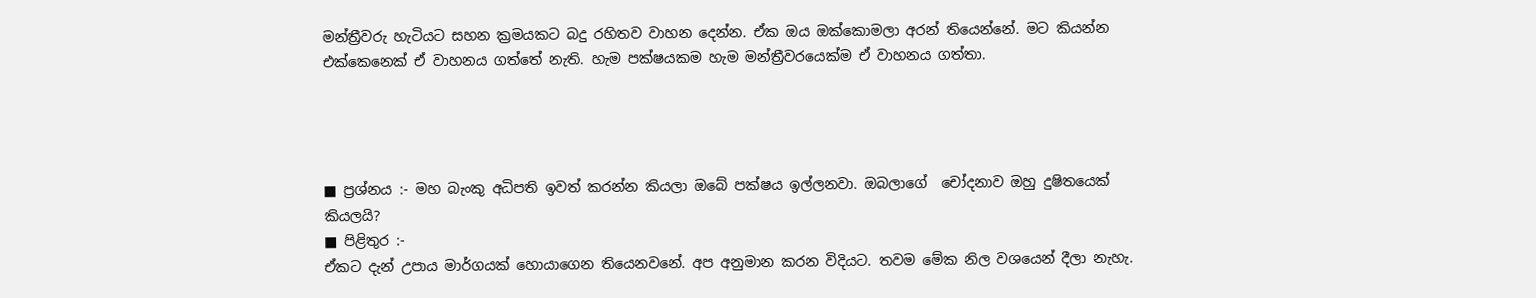මන්ත්‍රීවරු හැටියට සහන ක්‍රමයකට බදු රහිතව වාහන දෙන්න. ඒක ඔය ඔක්කොමලා අරන් තියෙන්නේ. මට කියන්න එක්කෙනෙක් ඒ වාහනය ගත්තේ නැති. හැම පක්ෂයකම හැම මන්ත්‍රීවරයෙක්ම ඒ වාහනය ගත්තා.




■ ප්‍රශ්නය :- මහ බැංකු අධිපති ඉවත් කරන්න කියලා ඔබේ පක්ෂය ඉල්ලනවා. ඔබලාගේ  චෝදනාව ඔහු දුෂිතයෙක් කියලයි?
■ පිළිතුර :-
ඒකට දැන් උපාය මාර්ගයක් හොයාගෙන තියෙනවනේ. අප අනුමාන කරන විදියට. තවම මේක නිල වශයෙන් දීලා නැහැ.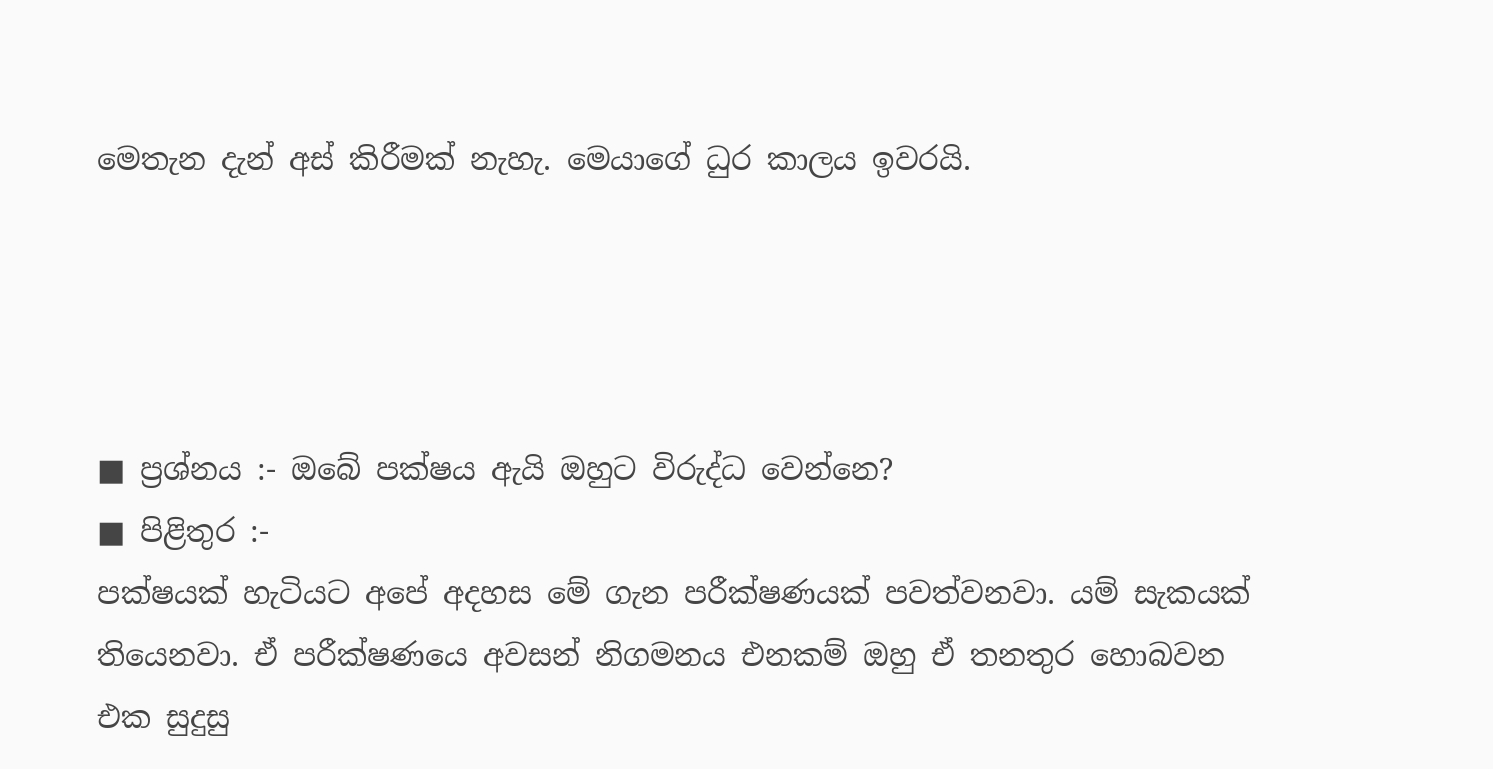මෙතැන දැන් අස් කිරීමක් නැහැ. මෙයාගේ ධුර කාලය ඉවරයි.




■ ප්‍රශ්නය :- ඔබේ පක්ෂය ඇයි ඔහුට විරුද්ධ වෙන්නෙ?
■ පිළිතුර :-
පක්ෂයක් හැටියට අපේ අදහස මේ ගැන පරීක්ෂණයක් පවත්වනවා. යම් සැකයක් තියෙනවා. ඒ පරීක්ෂණයෙ අවසන් නිගමනය එනකම් ඔහු ඒ තනතුර හොබවන එක සුදුසු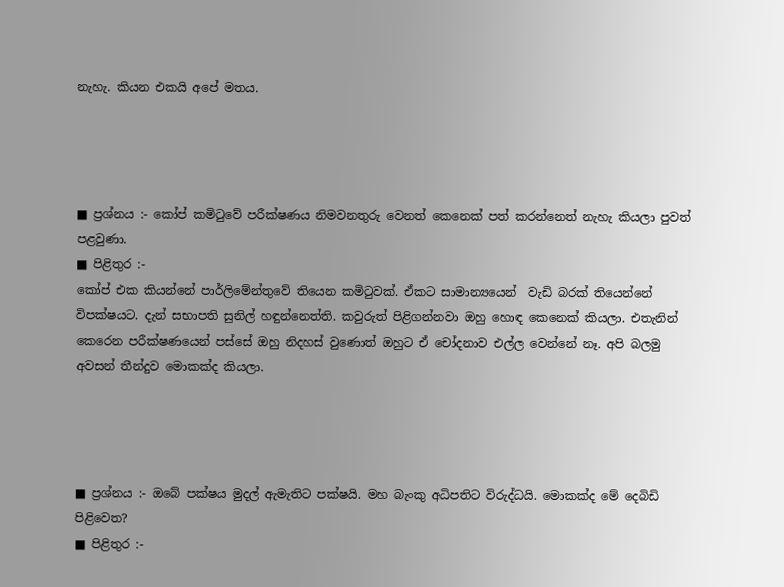නැහැ. කියන එකයි අපේ මතය.




■ ප්‍රශ්නය :- කෝප් කමිටුවේ පරීක්ෂණය නිමවනතුරු වෙනත් කෙනෙක් පත් කරන්නෙත් නැහැ කියලා පුවත් පළවුණා.
■ පිළිතුර :-
කෝප් එක කියන්නේ පාර්ලිමේන්තුවේ තියෙන කමිටුවක්. ඒකට සාමාන්‍යයෙන්  වැඩි බරක් තියෙන්නේ විපක්ෂයට. දැන් සභාපති සුනිල් හඳුන්නෙත්ති. කවුරුත් පිළිගන්නවා ඔහු හොඳ කෙනෙක් කියලා. එතැනින් කෙරෙන පරීක්ෂණයෙන් පස්සේ ඔහු නිදහස් වුණොත් ඔහුට ඒ චෝදනාව එල්ල වෙන්නේ නෑ. අපි බලමු අවසන් තීන්දුව මොකක්ද කියලා.




■ ප්‍රශ්නය :- ඔබේ පක්ෂය මුදල් ඇමැතිට පක්ෂයි. මහ බැංකු අධිපතිට විරුද්ධයි. මොකක්ද මේ දෙබිඩි පිළිවෙත?
■ පිළිතුර :-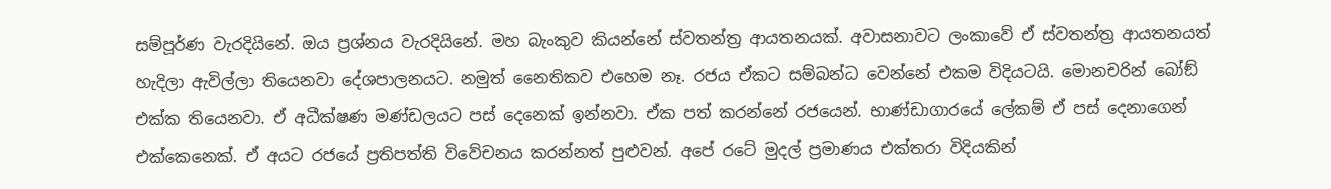සම්පූර්ණ වැරදියිනේ. ඔය ප්‍රශ්නය වැරදියිනේ. මහ බැංකුව කියන්නේ ස්වතන්ත්‍ර ආයතනයක්. අවාසනාවට ලංකාවේ ඒ ස්වතන්ත්‍ර ආයතනයත් හැදිලා ඇවිල්ලා තියෙනවා දේශපාලනයට. නමුත් නෛතිකව එහෙම නෑ. රජය ඒකට සම්බන්ධ වෙන්නේ එකම විදියටයි. මොනචරින් බෝඞ් එක්ක තියෙනවා. ඒ අධීක්ෂණ මණ්ඩලයට පස් දෙනෙක් ඉන්නවා. ඒක පත් කරන්නේ රජයෙන්. භාණ්ඩාගාරයේ ලේකම් ඒ පස් දෙනාගෙන් එක්කෙනෙක්. ඒ අයට රජයේ ප්‍රතිපත්ති විවේචනය කරන්නත් පුළුවන්. අපේ රටේ මුදල් ප්‍රමාණය එක්තරා විදියකින්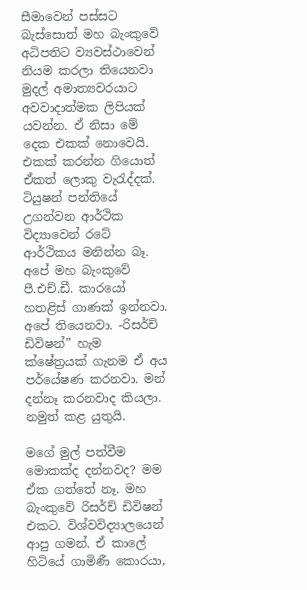සීමාවෙන් පස්සට බැස්සොත් මහ බැංකුවේ අධිපතිට ව්‍යවස්ථාවෙන් නියම කරලා තියෙනවා මුදල් අමාත්‍යවරයාට අවවාදාත්මක ලිපියක් යවන්න. ඒ නිසා මේ දෙක එකක් නොවෙයි. එකක් කරන්න ගියොත් ඒකත් ලොකු වැරැද්දක්. ටියුෂන් පන්තියේ උගන්වන ආර්ථික විද්‍යාවෙන් රටේ ආර්ථිකය මනින්න බෑ. අපේ මහ බැංකුවේ පී.එච්.ඩී. කාරයෝ හතළිස් ගාණක් ඉන්නවා. අපේ තියෙනවා. -රිසර්ච් ඩිවිෂන්” හැම ක්ෂේත්‍රයක් ගැනම ඒ අය පර්යේෂණ කරනවා. මන් දන්නෑ කරනවාද කියලා. නමුත් කළ යුතුයි.

මගේ මුල් පත්වීම මොකක්ද දන්නවද? මම ඒක ගත්තේ නෑ. මහ බැංකුවේ රිසර්ච් ඩිවිෂන් එකට. විශ්වවිද්‍යාලයෙන් ආපු ගමන්. ඒ කාලේ හිටියේ ගාමිණී කොරයා,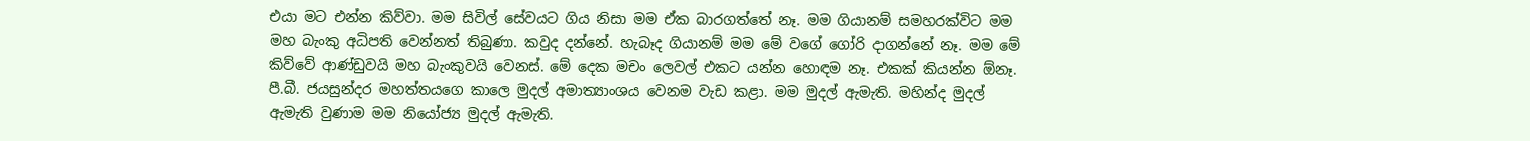එයා මට එන්න කිව්වා. මම සිවිල් සේවයට ගිය නිසා මම ඒක බාරගත්තේ නෑ. මම ගියානම් සමහරක්විට මම මහ බැංකු අධිපති වෙන්නත් තිබුණා. කවුද දන්නේ. හැබෑද ගියානම් මම මේ වගේ ගෝරි දාගන්නේ නෑ. මම මේ කිව්වේ ආණ්ඩුවයි මහ බැංකුවයි වෙනස්. මේ දෙක මචං ලෙවල් එකට යන්න හොඳම නෑ. එකක් කියන්න ඕනෑ. පී.බී. ජයසුන්දර මහත්තයගෙ කාලෙ මුදල් අමාත්‍යාංශය වෙනම වැඩ කළා. මම මුදල් ඇමැති. මහින්ද මුදල් ඇමැති වුණාම මම නියෝජ්‍ය මුදල් ඇමැති.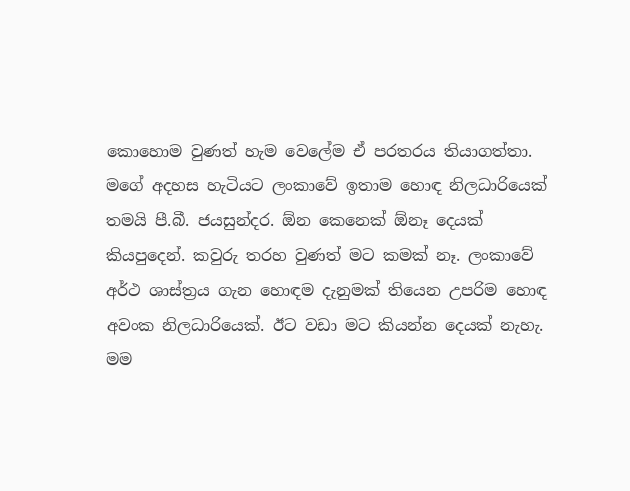කොහොම වුණත් හැම වෙලේම ඒ පරතරය තියාගත්තා. මගේ අදහස හැටියට ලංකාවේ ඉතාම හොඳ නිලධාරියෙක් තමයි පී.බී. ජයසුන්දර. ඕන කෙනෙක් ඕනෑ දෙයක් කියපුදෙන්. කවුරු තරහ වුණත් මට කමක් නෑ. ලංකාවේ අර්ථ ශාස්ත්‍රය ගැන හොඳම දැනුමක් තියෙන උපරිම හොඳ අවංක නිලධාරියෙක්. ඊට වඩා මට කියන්න දෙයක් නැහැ. මම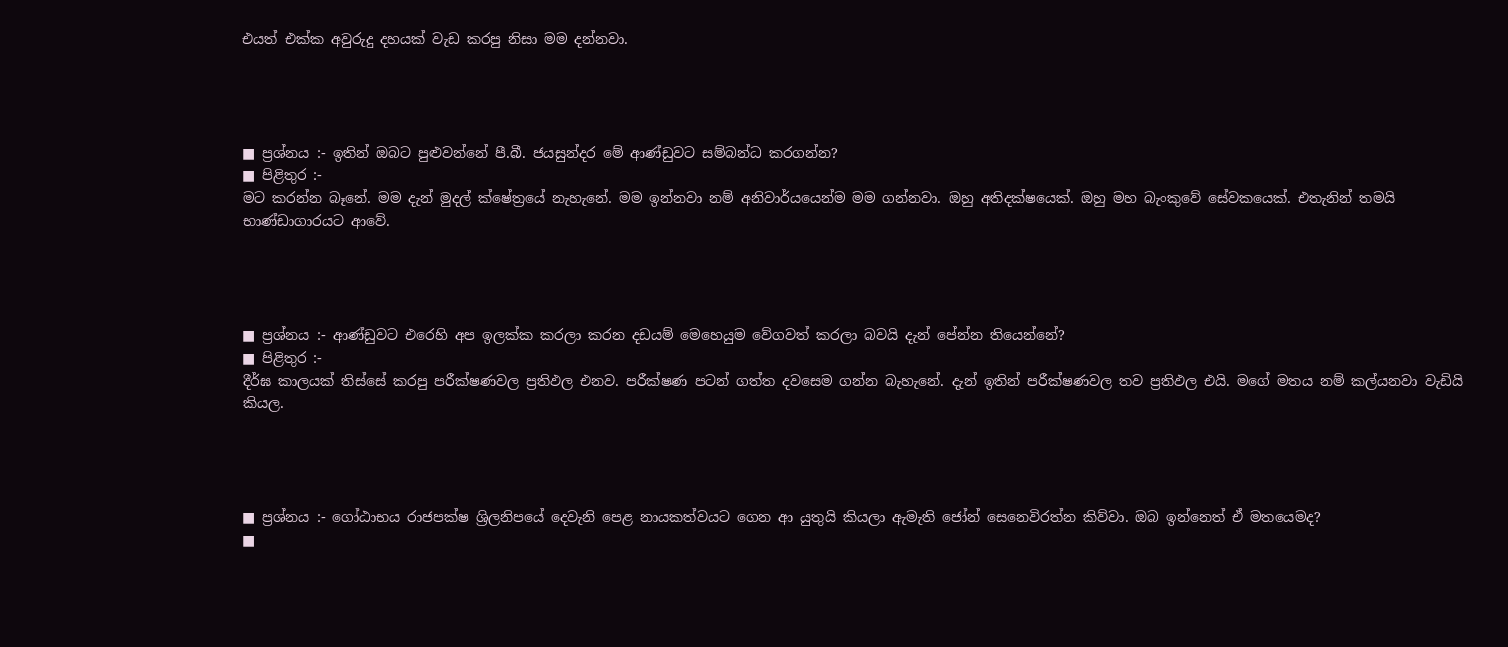එයත් එක්ක අවුරුදු දහයක් වැඩ කරපු නිසා මම දන්නවා.




■ ප්‍රශ්නය :- ඉතින් ඔබට පුළුවන්නේ පී.බී. ජයසුන්දර මේ ආණ්ඩුවට සම්බන්ධ කරගන්න?
■ පිළිතුර :-
මට කරන්න බෑනේ. මම දැන් මුදල් ක්ෂේත්‍රයේ නැහැනේ. මම ඉන්නවා නම් අනිවාර්යයෙන්ම මම ගන්නවා. ඔහු අතිදක්ෂයෙක්. ඔහු මහ බැංකුවේ සේවකයෙක්. එතැනින් තමයි භාණ්ඩාගාරයට ආවේ.




■ ප්‍රශ්නය :- ආණ්ඩුවට එරෙහි අප ඉලක්ක කරලා කරන දඩයම් මෙහෙයුම වේගවත් කරලා බවයි දැන් පේන්න තියෙන්නේ?
■ පිළිතුර :-
දීර්ඝ කාලයක් තිස්සේ කරපු පරීක්ෂණවල ප්‍රතිඵල එනව. පරීක්ෂණ පටන් ගත්ත දවසෙම ගන්න බැහැනේ. දැන් ඉතින් පරීක්ෂණවල තව ප්‍රතිඵල එයි. මගේ මතය නම් කල්යනවා වැඩියි කියල.




■ ප්‍රශ්නය :- ගෝඨාභය රාජපක්ෂ ශ්‍රිලනිපයේ දෙවැනි පෙළ නායකත්වයට ගෙන ආ යුතුයි කියලා ඇමැති ජෝන් සෙනෙවිරත්න කිව්වා. ඔබ ඉන්නෙත් ඒ මතයෙමද?
■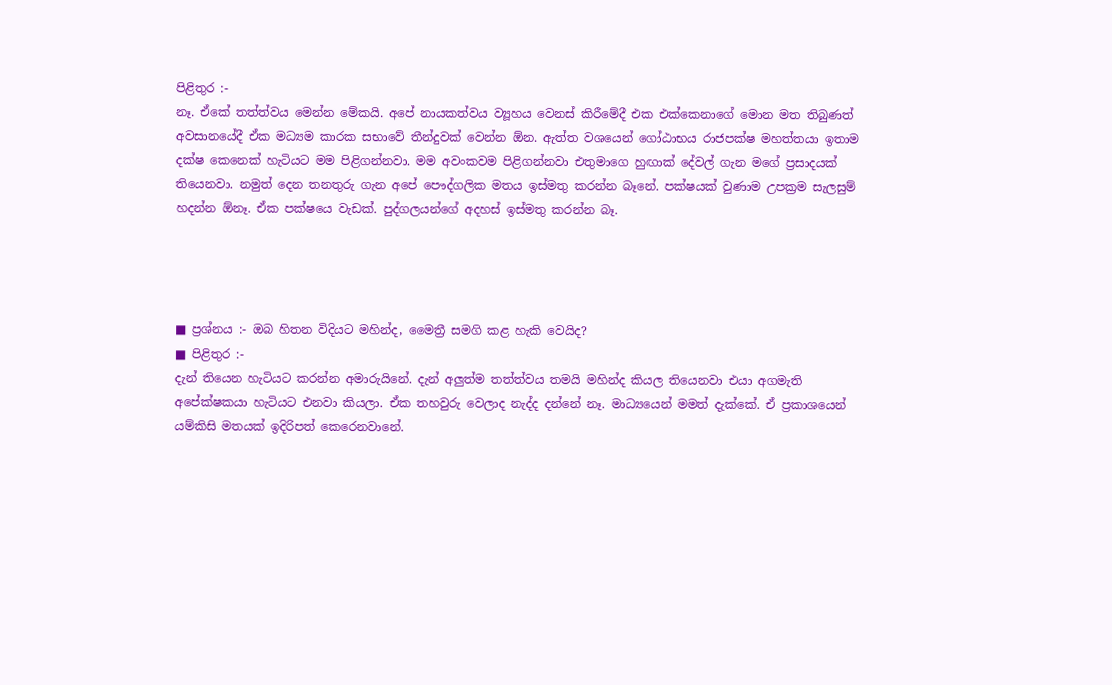පිළිතුර :-
නෑ. ඒකේ තත්ත්වය මෙන්න මේකයි. අපේ නායකත්වය ව්‍යූහය වෙනස් කිරීමේදී එක එක්කෙනාගේ මොන මත තිබුණත් අවසානයේදී ඒක මධ්‍යම කාරක සභාවේ තීන්දුවක් වෙන්න ඕන. ඇත්ත වශයෙන් ගෝඨාභය රාජපක්ෂ මහත්තයා ඉතාම දක්ෂ කෙනෙක් හැටියට මම පිළිගන්නවා. මම අවංකවම පිළිගන්නවා එතුමාගෙ හුඟාක් දේවල් ගැන මගේ ප්‍රසාදයක් තියෙනවා. නමුත් දෙන තනතුරු ගැන අපේ පෞද්ගලික මතය ඉස්මතු කරන්න බෑනේ. පක්ෂයක් වුණාම උපක්‍රම සැලසුම් හදන්න ඕනෑ. ඒක පක්ෂයෙ වැඩක්. පුද්ගලයන්ගේ අදහස් ඉස්මතු කරන්න බෑ.




■ ප්‍රශ්නය :- ඔබ හිතන විදියට මහින්ද, මෛත්‍රී සමගි කළ හැකි වෙයිද?
■ පිළිතුර :-
දැන් තියෙන හැටියට කරන්න අමාරුයිනේ. දැන් අලුත්ම තත්ත්වය තමයි මහින්ද කියල තියෙනවා එයා අගමැති අපේක්ෂකයා හැටියට එනවා කියලා. ඒක තහවුරු වෙලාද නැද්ද දන්නේ නෑ. මාධ්‍යයෙන් මමත් දැක්කේ. ඒ ප්‍රකාශයෙන් යම්කිසි මතයක් ඉදිරිපත් කෙරෙනවානේ.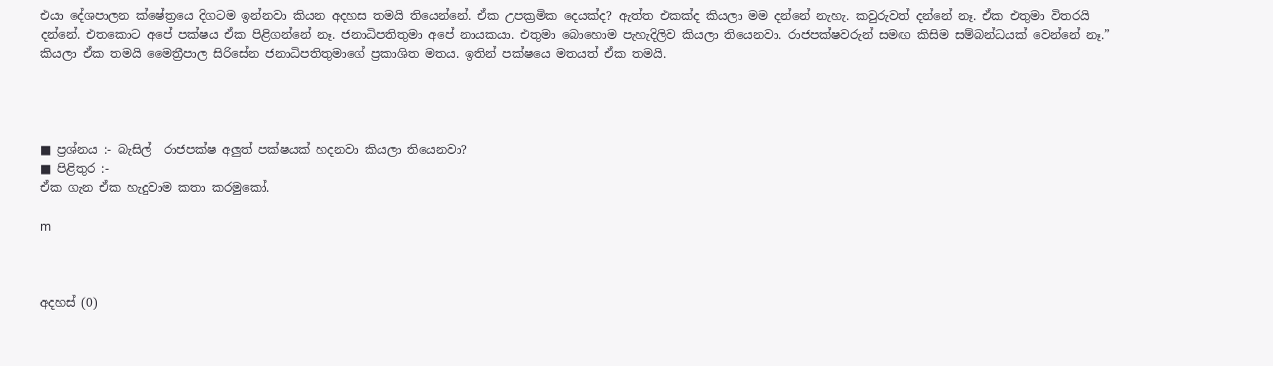එයා දේශපාලන ක්ෂේත්‍රයෙ දිගටම ඉන්නවා කියන අදහස තමයි තියෙන්නේ. ඒක උපක්‍රමික දෙයක්ද? ඇත්ත එකක්ද කියලා මම දන්නේ නැහැ. කවුරුවත් දන්නේ නෑ. ඒක එතුමා විතරයි දන්නේ. එතකොට අපේ පක්ෂය ඒක පිළිගන්නේ නෑ. ජනාධිපතිතුමා අපේ නායකයා. එතුමා බොහොම පැහැදිලිව කියලා තියෙනවා. රාජපක්ෂවරුන් සමඟ කිසිම සම්බන්ධයක් වෙන්නේ නෑ.” කියලා ඒක තමයි මෛත්‍රීපාල සිරිසේන ජනාධිපතිතුමාගේ ප්‍රකාශිත මතය. ඉතින් පක්ෂයෙ මතයත් ඒක තමයි.




■ ප්‍රශ්නය :- බැසිල්  රාජපක්ෂ අලුත් පක්ෂයක් හදනවා කියලා තියෙනවා?
■ පිළිතුර :-
ඒක ගැන ඒක හැදුවාම කතා කරමුකෝ.

m



අදහස් (0)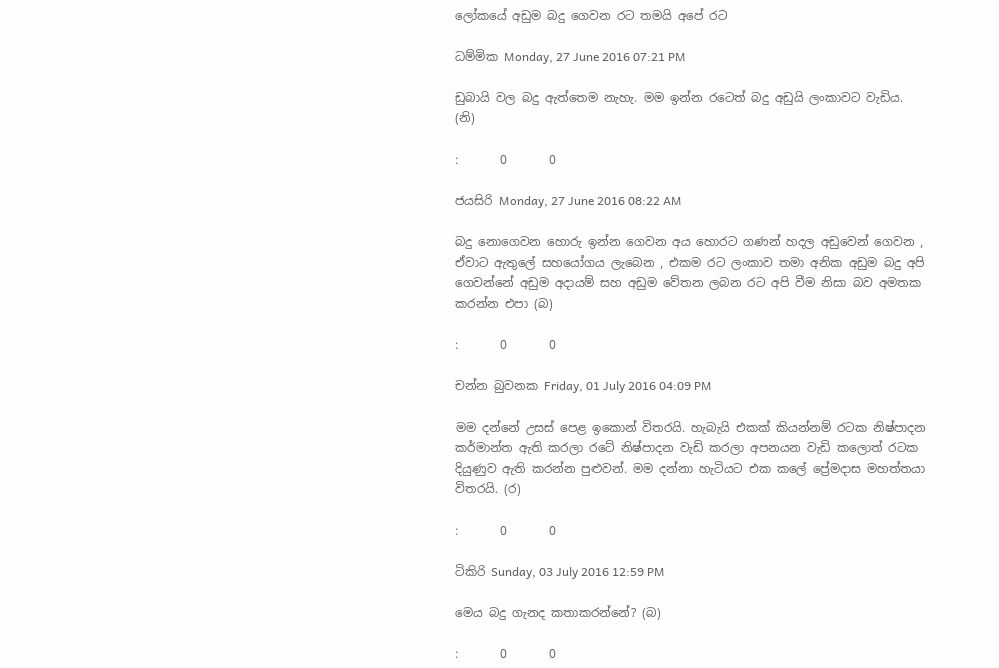ලෝකයේ අඩුම බදු ගෙවන රට තමයි අපේ රට

ධම්මික Monday, 27 June 2016 07:21 PM

ඩුබායි වල බදු ඇත්තෙම නැහැ. මම ඉන්න රටෙත් බදු අඩුයි ලංකාවට වැඩිය. (නි)

:       0       0

ජයසිරි Monday, 27 June 2016 08:22 AM

බදු නොගෙවන හොරු ඉන්න ගෙවන අය හොරට ගණන් හදල අඩුවෙන් ගෙවන , ඒවාට ඇතුලේ සහයෝගය ලැබෙන , එකම රට ලංකාව තමා අනික අඩුම බදු අපි ගෙවන්නේ අඩුම අදායම් සහ අඩුම වේතන ලබන රට අපි වීම නිසා බව අමතක කරන්න එපා (බ)

:       0       0

චන්න බුවනක Friday, 01 July 2016 04:09 PM

මම දන්නේ උසස් පෙළ ඉකොන් විතරයි. හැබැයි එකක් කියන්නම් රටක නිෂ්පාදන කර්මාන්ත ඇති කරලා රටේ නිෂ්පාදන වැඩි කරලා අපනයන වැඩි කලොත් රටක දියුණුව ඇති කරන්න පුළුවන්. මම දන්නා හැටියට එක කලේ ප්‍රේමදාස මහත්තයා විතරයි. (ර)

:       0       0

ටිකිරි Sunday, 03 July 2016 12:59 PM

මෙය බදු ගැනද කතාකරන්නේ? (බ)

:       0       0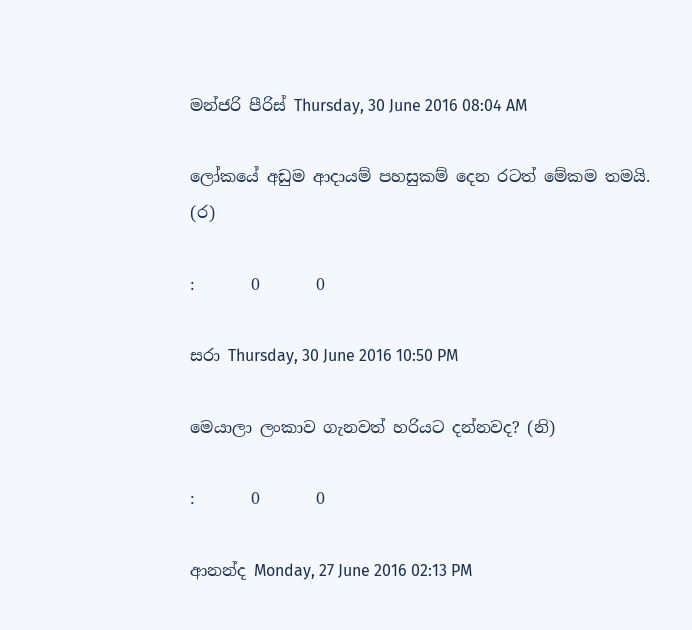මන්ජරි පීරිස් Thursday, 30 June 2016 08:04 AM

ලෝකයේ අඩුම ආදායම් පහසුකම් දෙන රටත් මේකම තමයි. (ර)

:       0       0

සරා Thursday, 30 June 2016 10:50 PM

මෙයාලා ලංකාව ගැනවත් හරියට දන්නවද? (නි)

:       0       0

ආනන්ද Monday, 27 June 2016 02:13 PM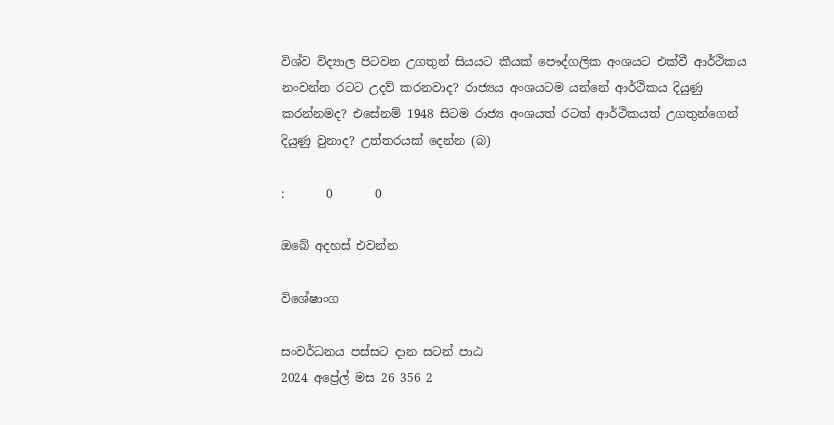විශ්ව විද්‍යාල පිටවන උගතුන් සියයට කීයක් පෞද්ගලික අංශයට එක්වී ආර්ථිකය නංවන්න රටට උදව් කරනවාද? රාජ්‍යය අංශයටම යන්නේ ආර්ථිකය දියුණු කරන්නමද? එසේනම් 1948 සිටම රාජ්‍ය අංශයත් රටත් ආර්ථිකයත් උගතුන්ගෙන් දියුණු වුනාද? උත්තරයක් දෙන්න (බ)

:       0       0

ඔබේ අදහස් එවන්න

විශේෂාංග

සංවර්ධනය පස්සට දාන සටන් පාඨ
2024 අප්‍රේල් මස 26 356 2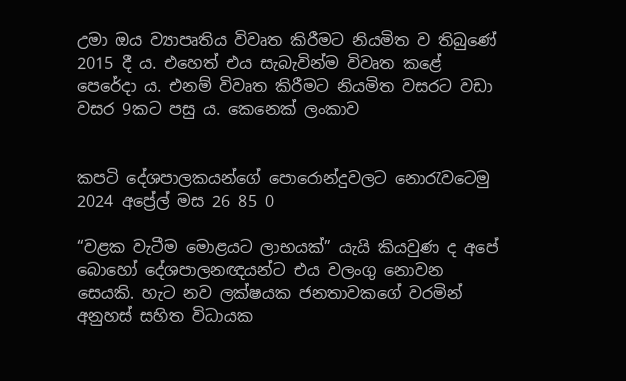උමා ඔය ව්‍යාපෘතිය විවෘත කිරීමට නියමිත ව තිබුණේ 2015 දී ය. එහෙත් එය සැබැවින්ම විවෘත කළේ පෙරේදා ය. එනම් විවෘත කිරීමට නියමිත වසරට වඩා වසර 9කට පසු ය. කෙනෙක් ලංකාව


කපටි දේශපාලකයන්ගේ පොරොන්දුවලට නොරැවටෙමු
2024 අප්‍රේල් මස 26 85 0

“වළක වැටීම මොළයට ලාභයක්” යැයි කියවුණ ද අපේ බොහෝ දේශපාලනඥයන්ට එය වලංගු නොවන සෙයකි. හැට නව ලක්ෂයක ජනතාවකගේ වරමින් අනුහස් සහිත විධායක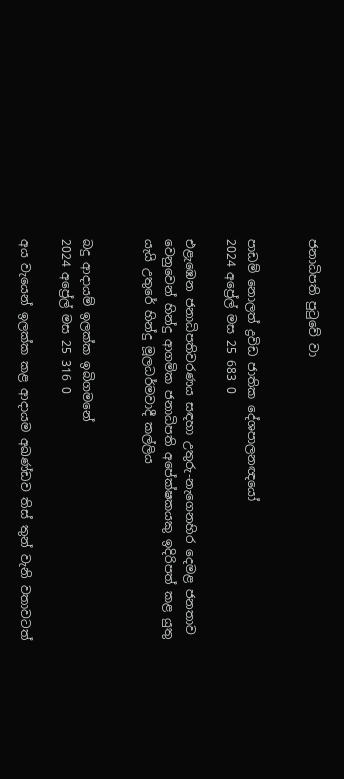ජනාධිපති පුටුවේ වා


පාඩම් නොලත් ද්‍රවිඩ ජාතික දේශපාලනඥයෝ
2024 අප්‍රේල් මස 25 683 0

එළැඹෙන ජනාධිපතිවරණය සඳහා උතුරු-නැගෙනහිර දෙමළ ජනතාව වෙනුවෙන් හින්දු ආගමික ජනාධිපති අපේක්ෂකයකු ඉදිරිපත් කළ යුතු යැයි උතුරේ හින්දු මූලධර්මවාදී කල්ලිය


බදු ආදායම් ඉලක්ක ඉබිගමනේ
2024 අප්‍රේල් මස 25 316 0

අය වැයෙන් ඉලක්ක කළ ආදායම අඛණ්ඩව තිස් තුන් වැනි වතාවටත්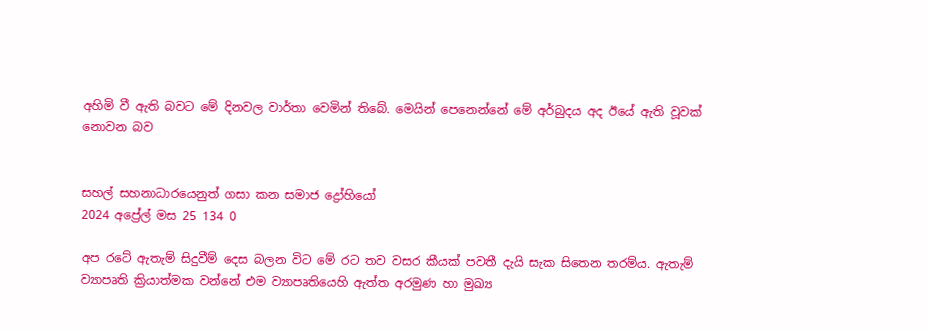අහිමි වී ඇති බවට මේ දිනවල වාර්තා වෙමින් තිබේ. මෙයින් පෙනෙන්නේ මේ අර්බුදය අද ඊයේ ඇති වූවක් නොවන බව


සහල් සහනාධාරයෙනුත් ගසා කන සමාජ ද්‍රෝහියෝ
2024 අප්‍රේල් මස 25 134 0

අප රටේ ඇතැම් සිදුවීම් දෙස බලන විට මේ රට තව වසර කීයක් පවතී දැයි සැක සිතෙන තරම්ය. ඇතැම් ව්‍යාපෘති ක්‍රියාත්මක වන්නේ එම ව්‍යාපෘතියෙහි ඇත්ත අරමුණ හා මුඛ්‍ය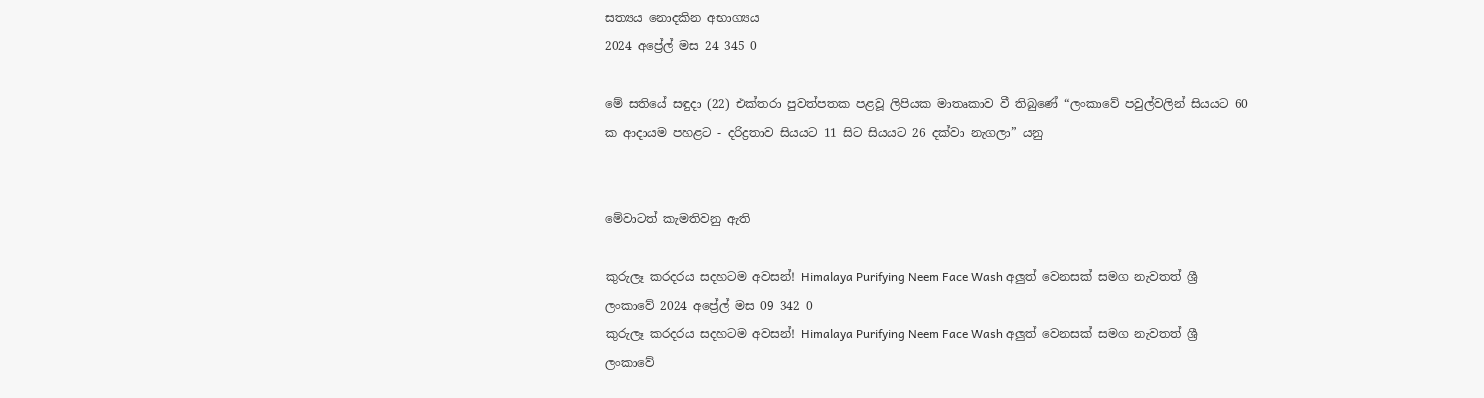සත්‍යය නොදකින අභාග්‍යය
2024 අප්‍රේල් මස 24 345 0

මේ සතියේ සඳුදා (22) එක්තරා පුවත්පතක පළවූ ලිපියක මාතෘකාව වී තිබුණේ “ලංකාවේ පවුල්වලින් සියයට 60 ක ආදායම පහළට - දරිද්‍රතාව සියයට 11 සිට සියයට 26 දක්වා නැගලා” යනු


මේවාටත් කැමතිවනු ඇති

කුරුලෑ කරදරය සදහටම අවසන්! Himalaya Purifying Neem Face Wash අලුත් වෙනසක් සමග නැවතත් ශ්‍රී ලංකාවේ 2024 අප්‍රේල් මස 09 342 0
කුරුලෑ කරදරය සදහටම අවසන්! Himalaya Purifying Neem Face Wash අලුත් වෙනසක් සමග නැවතත් ශ්‍රී ලංකාවේ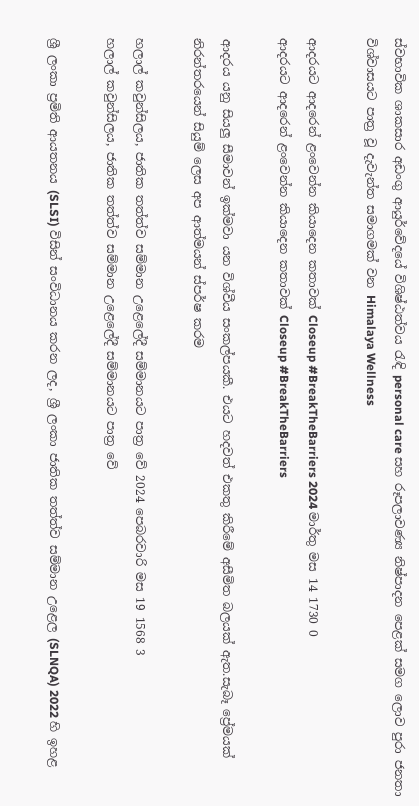ස්වභාවික ශාකසාර අඩංගු ආයුර්වේදයේ විශිෂ්ඨත්වය රැඳි personal care සහ රූපලාවණ්‍ය නිෂ්පාදන පෙළක් සමග ලොව පුරා ජනතා විශ්වාසයට පාත්‍ර වූ දැවැන්ත සමාගමක් වන Himalaya Wellness

ආදරයට ආදරෙන් ළංවෙන්න කියාදෙන කතාවක් Closeup #BreakTheBarriers 2024 මාර්තු මස 14 1730 0
ආදරයට ආදරෙන් ළංවෙන්න කියාදෙන කතාවක් Closeup #BreakTheBarriers

ආදරය යනු සියලු සීමාවන් ඉක්මවා යන විශ්වීය සංකල්පයකී. එයට හදවත් එකතු කිරීමේ අසීමිත බලයක් ඇත.සැබෑ ප්‍රේමයක් නිරන්තරයෙන් සියුම් ලෙස අප ආත්මයන් ස්පර්ෂ කරම

හලාල් කවුන්සිලය, ජාතික තත්ත්ව සම්මාන උළෙලේදී සම්මානයට පාත්‍ර වේ 2024 පෙබරවාරි මස 19 1568 3
හලාල් කවුන්සිලය, ජාතික තත්ත්ව සම්මාන උළෙලේදී සම්මානයට පාත්‍ර වේ

ශ්‍රී ලංකා ප්‍රමිති ආයතනය (SLSI) විසින් සංවිධානය කරන ලද, ශ්‍රී ලංකා ජාතික තත්ත්ව සම්මාන උළෙල (SLNQA) 2022 හි ඉහළ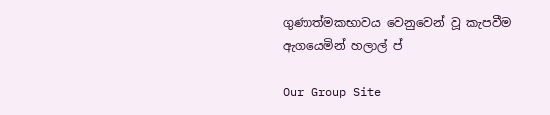ගුණාත්මකභාවය වෙනුවෙන් වූ කැපවීම ඇගයෙමින් හලාල් ප්

Our Group Site